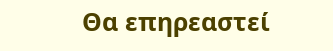Θα επηρεαστεί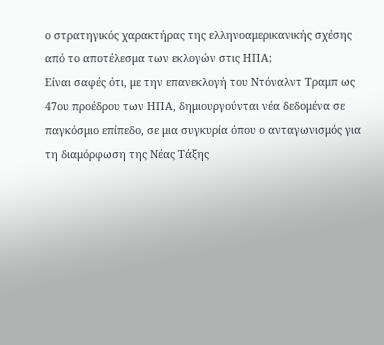ο στρατηγικός χαρακτήρας της ελληνοαμερικανικής σχέσης από το αποτέλεσμα των εκλογών στις ΗΠΑ;
Είναι σαφές ότι, με την επανεκλογή του Ντόναλντ Τραμπ ως 47ου προέδρου των ΗΠΑ, δημιουργούνται νέα δεδομένα σε παγκόσμιο επίπεδο, σε μια συγκυρία όπου ο ανταγωνισμός για τη διαμόρφωση της Νέας Τάξης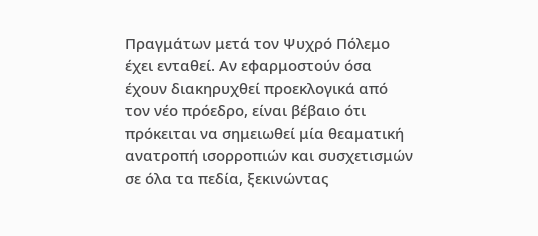Πραγμάτων μετά τον Ψυχρό Πόλεμο έχει ενταθεί. Αν εφαρμοστούν όσα έχουν διακηρυχθεί προεκλογικά από τον νέο πρόεδρο, είναι βέβαιο ότι πρόκειται να σημειωθεί μία θεαματική ανατροπή ισορροπιών και συσχετισμών σε όλα τα πεδία, ξεκινώντας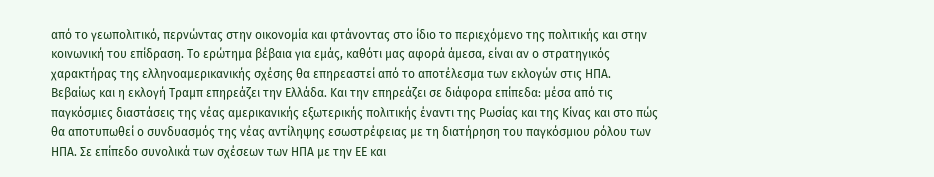από το γεωπολιτικό, περνώντας στην οικονομία και φτάνοντας στο ίδιο το περιεχόμενο της πολιτικής και στην κοινωνική του επίδραση. Το ερώτημα βέβαια για εμάς, καθότι μας αφορά άμεσα, είναι αν ο στρατηγικός χαρακτήρας της ελληνοαμερικανικής σχέσης θα επηρεαστεί από το αποτέλεσμα των εκλογών στις ΗΠΑ.
Βεβαίως και η εκλογή Τραμπ επηρεάζει την Ελλάδα. Και την επηρεάζει σε διάφορα επίπεδα: μέσα από τις παγκόσμιες διαστάσεις της νέας αμερικανικής εξωτερικής πολιτικής έναντι της Ρωσίας και της Κίνας και στο πώς θα αποτυπωθεί ο συνδυασμός της νέας αντίληψης εσωστρέφειας με τη διατήρηση του παγκόσμιου ρόλου των ΗΠΑ. Σε επίπεδο συνολικά των σχέσεων των ΗΠΑ με την ΕΕ και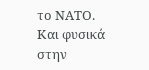το ΝΑΤΟ. Και φυσικά στην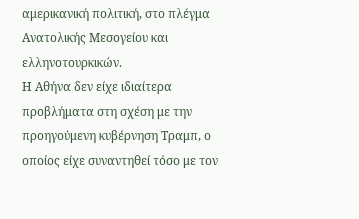αμερικανική πολιτική, στο πλέγμα Ανατολικής Μεσογείου και ελληνοτουρκικών.
Η Αθήνα δεν είχε ιδιαίτερα προβλήματα στη σχέση με την προηγούμενη κυβέρνηση Τραμπ, ο οποίος είχε συναντηθεί τόσο με τον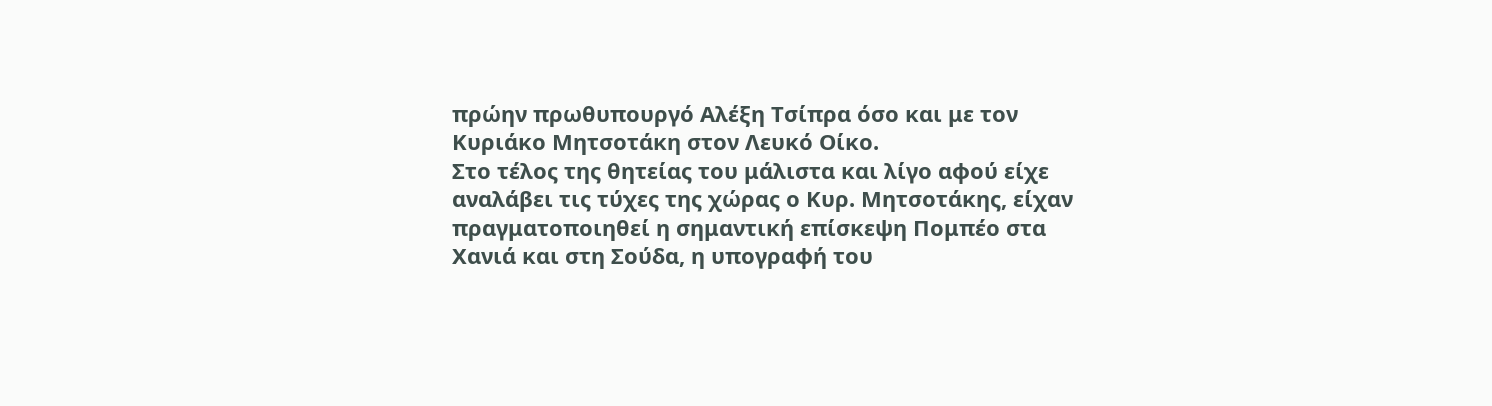πρώην πρωθυπουργό Αλέξη Τσίπρα όσο και με τον Κυριάκο Μητσοτάκη στον Λευκό Οίκο.
Στο τέλος της θητείας του μάλιστα και λίγο αφού είχε αναλάβει τις τύχες της χώρας ο Κυρ. Μητσοτάκης, είχαν πραγματοποιηθεί η σημαντική επίσκεψη Πομπέο στα Χανιά και στη Σούδα, η υπογραφή του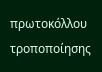πρωτοκόλλου τροποποίησης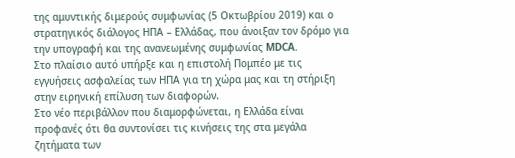της αμυντικής διμερούς συμφωνίας (5 Οκτωβρίου 2019) και ο στρατηγικός διάλογος ΗΠΑ – Ελλάδας, που άνοιξαν τον δρόμο για την υπογραφή και της ανανεωμένης συμφωνίας MDCA.
Στο πλαίσιο αυτό υπήρξε και η επιστολή Πομπέο με τις εγγυήσεις ασφαλείας των ΗΠΑ για τη χώρα μας και τη στήριξη στην ειρηνική επίλυση των διαφορών.
Στο νέο περιβάλλον που διαμορφώνεται, η Ελλάδα είναι προφανές ότι θα συντονίσει τις κινήσεις της στα μεγάλα ζητήματα των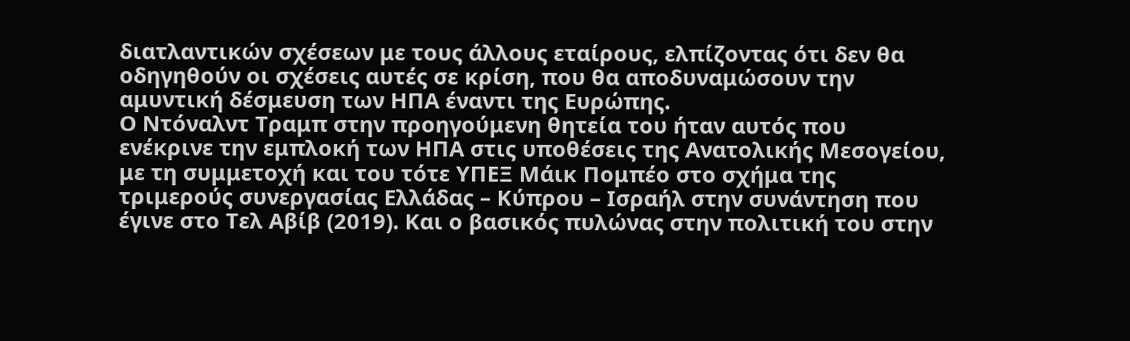διατλαντικών σχέσεων με τους άλλους εταίρους, ελπίζοντας ότι δεν θα οδηγηθούν οι σχέσεις αυτές σε κρίση, που θα αποδυναμώσουν την αμυντική δέσμευση των ΗΠΑ έναντι της Ευρώπης.
Ο Ντόναλντ Τραμπ στην προηγούμενη θητεία του ήταν αυτός που ενέκρινε την εμπλοκή των ΗΠΑ στις υποθέσεις της Ανατολικής Μεσογείου, με τη συμμετοχή και του τότε ΥΠΕΞ Μάικ Πομπέο στο σχήμα της τριμερούς συνεργασίας Ελλάδας – Κύπρου – Ισραήλ στην συνάντηση που έγινε στο Τελ Αβίβ (2019). Και ο βασικός πυλώνας στην πολιτική του στην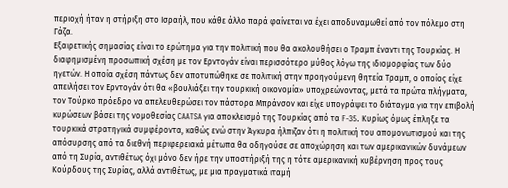περιοχή ήταν η στήριξη στο Ισραήλ, που κάθε άλλο παρά φαίνεται να έχει αποδυναμωθεί από τον πόλεμο στη Γάζα.
Εξαιρετικής σημασίας είναι το ερώτημα για την πολιτική που θα ακολουθήσει ο Τραμπ έναντι της Τουρκίας. Η διαφημισμένη προσωπική σχέση με τον Ερντογάν είναι περισσότερο μύθος λόγω της ιδιομορφίας των δύο ηγετών. Η οποία σχέση πάντως δεν αποτυπώθηκε σε πολιτική στην προηγούμενη θητεία Τραμπ, ο οποίος είχε απειλήσει τον Ερντογάν ότι θα «βουλιάξει την τουρκική οικονομία» υποχρεώνοντας, μετά τα πρώτα πλήγματα, τον Τούρκο πρόεδρο να απελευθερώσει τον πάστορα Μπράνσον και είχε υπογράψει το διάταγμα για την επιβολή κυρώσεων βάσει της νομοθεσίας CAATSA για αποκλεισμό της Τουρκίας από τα F-35. Κυρίως όμως έπληξε τα τουρκικά στρατηγικά συμφέροντα, καθώς ενώ στην Άγκυρα ήλπιζαν ότι η πολιτική του απομονωτισμού και της απόσυρσης από τα διεθνή περιφερειακά μέτωπα θα οδηγούσε σε αποχώρηση και των αμερικανικών δυνάμεων από τη Συρία, αντιθέτως όχι μόνο δεν ήρε την υποστήριξή της η τότε αμερικανική κυβέρνηση προς τους Κούρδους της Συρίας, αλλά αντιθέτως, με μια πραγματικά ιταμή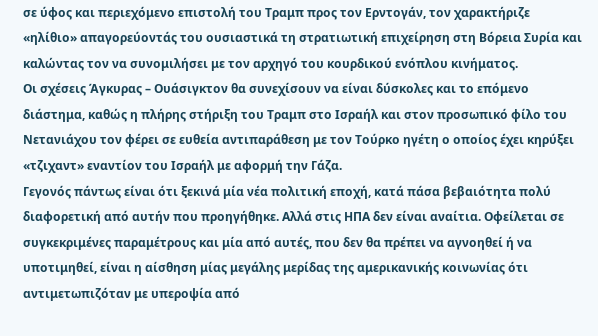σε ύφος και περιεχόμενο επιστολή του Τραμπ προς τον Ερντογάν, τον χαρακτήριζε «ηλίθιο» απαγορεύοντάς του ουσιαστικά τη στρατιωτική επιχείρηση στη Βόρεια Συρία και καλώντας τον να συνομιλήσει με τον αρχηγό του κουρδικού ενόπλου κινήματος.
Οι σχέσεις Άγκυρας – Ουάσιγκτον θα συνεχίσουν να είναι δύσκολες και το επόμενο διάστημα, καθώς η πλήρης στήριξη του Τραμπ στο Ισραήλ και στον προσωπικό φίλο του Νετανιάχου τον φέρει σε ευθεία αντιπαράθεση με τον Τούρκο ηγέτη ο οποίος έχει κηρύξει «τζιχαντ» εναντίον του Ισραήλ με αφορμή την Γάζα.
Γεγονός πάντως είναι ότι ξεκινά μία νέα πολιτική εποχή, κατά πάσα βεβαιότητα πολύ διαφορετική από αυτήν που προηγήθηκε. Αλλά στις ΗΠΑ δεν είναι αναίτια. Οφείλεται σε συγκεκριμένες παραμέτρους και μία από αυτές, που δεν θα πρέπει να αγνοηθεί ή να υποτιμηθεί, είναι η αίσθηση μίας μεγάλης μερίδας της αμερικανικής κοινωνίας ότι αντιμετωπιζόταν με υπεροψία από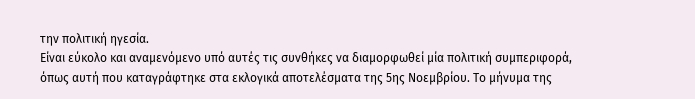την πολιτική ηγεσία.
Είναι εύκολο και αναμενόμενο υπό αυτές τις συνθήκες να διαμορφωθεί μία πολιτική συμπεριφορά, όπως αυτή που καταγράφτηκε στα εκλογικά αποτελέσματα της 5ης Νοεμβρίου. Το μήνυμα της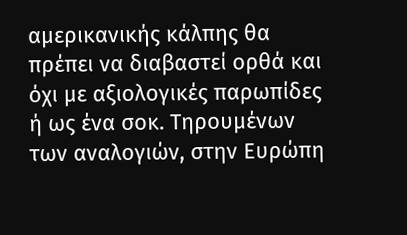αμερικανικής κάλπης θα πρέπει να διαβαστεί ορθά και όχι με αξιολογικές παρωπίδες ή ως ένα σοκ. Τηρουμένων των αναλογιών, στην Ευρώπη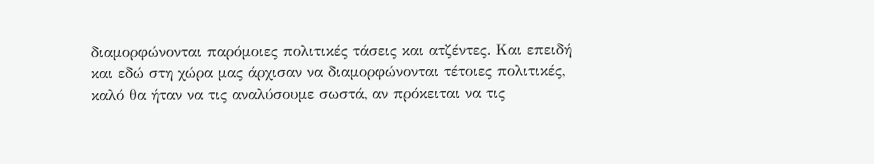διαμορφώνονται παρόμοιες πολιτικές τάσεις και ατζέντες. Και επειδή και εδώ στη χώρα μας άρχισαν να διαμορφώνονται τέτοιες πολιτικές, καλό θα ήταν να τις αναλύσουμε σωστά, αν πρόκειται να τις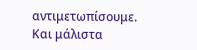αντιμετωπίσουμε. Και μάλιστα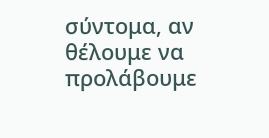σύντομα, αν θέλουμε να προλάβουμε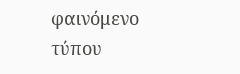φαινόμενο τύπου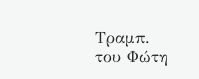Τραμπ.
του Φώτη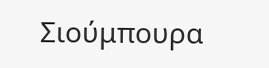Σιούμπουρα